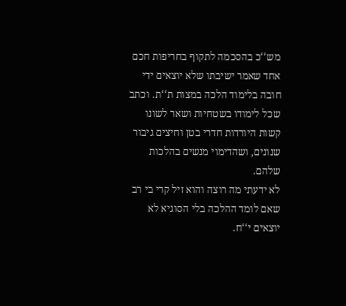מש‘‘כ בהסכמה לתקוף בחריפות חכם אחד שאמר ישיבתו שלא יוצאים ידי חובה בלימוד הלכה במצות ת‘‘ת. וכתב שכל לימודו בשטחיות ושאר לשונו קשות היורדות חדרי בטן וחיצים גיבור שנונים, ושהדימוי מנשים בהלכות שלהם.
לא ידעתי מה רוצה והוא זיל קרי בי רב שאם לומד ההלכה בלי הסוגיא לא יוצאים י‘‘ח.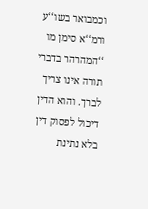וכמבואר בשו‘‘ע ורמ‘‘א סימן מו ‘‘המהרהר בדברי תורה אינו צריך לברך. והוא הדין דיכול לפסוק דין בלא נתינת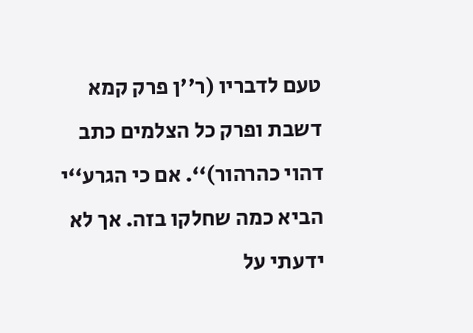טעם לדבריו (ר''ן פרק קמא דשבת ופרק כל הצלמים כתב דהוי כהרהור)‘‘. אם כי הגרע‘‘י הביא כמה שחלקו בזה. אך לא ידעתי על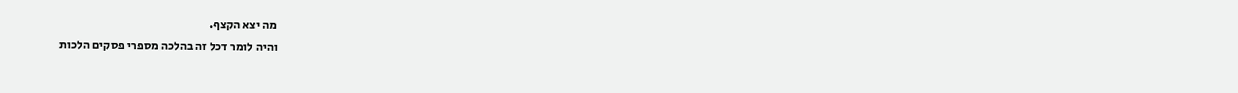מה יצא הקצף.
והיה לומר דכל זה בהלכה מספרי פסקים הלכות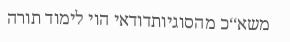משא‘‘כ מהסוגיותדודאי הוי לימוד תורה